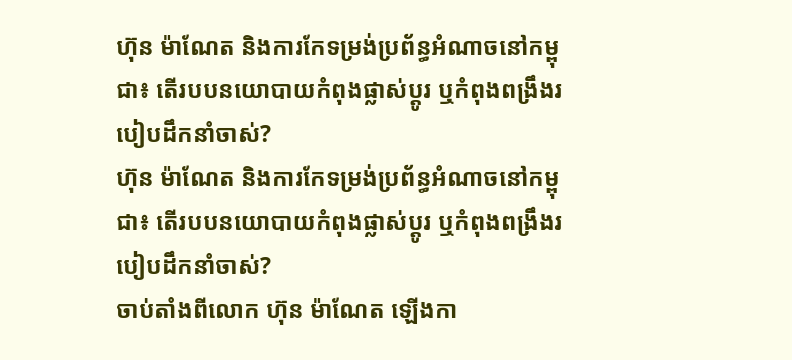ហ៊ុន ម៉ាណែត និងការកែទម្រង់ប្រព័ន្ធអំណាចនៅកម្ពុជា៖ តើរបបនយោបាយកំពុងផ្លាស់ប្តូរ ឬកំពុងពង្រឹងរបៀបដឹកនាំចាស់?
ហ៊ុន ម៉ាណែត និងការកែទម្រង់ប្រព័ន្ធអំណាចនៅកម្ពុជា៖ តើរបបនយោបាយកំពុងផ្លាស់ប្តូរ ឬកំពុងពង្រឹងរបៀបដឹកនាំចាស់?
ចាប់តាំងពីលោក ហ៊ុន ម៉ាណែត ឡើងកា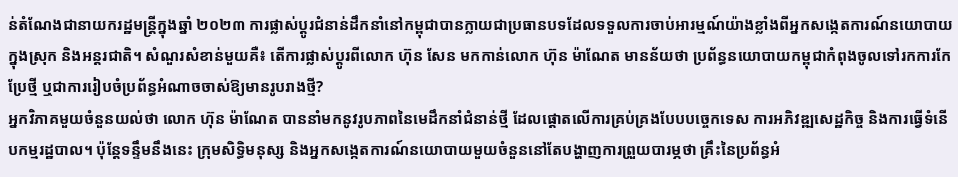ន់តំណែងជានាយករដ្ឋមន្ត្រីក្នុងឆ្នាំ ២០២៣ ការផ្លាស់ប្តូរជំនាន់ដឹកនាំនៅកម្ពុជាបានក្លាយជាប្រធានបទដែលទទួលការចាប់អារម្មណ៍យ៉ាងខ្លាំងពីអ្នកសង្កេតការណ៍នយោបាយក្នុងស្រុក និងអន្តរជាតិ។ សំណួរសំខាន់មួយគឺ៖ តើការផ្លាស់ប្តូរពីលោក ហ៊ុន សែន មកកាន់លោក ហ៊ុន ម៉ាណែត មានន័យថា ប្រព័ន្ធនយោបាយកម្ពុជាកំពុងចូលទៅរកការកែប្រែថ្មី ឬជាការរៀបចំប្រព័ន្ធអំណាចចាស់ឱ្យមានរូបរាងថ្មី?
អ្នកវិភាគមួយចំនួនយល់ថា លោក ហ៊ុន ម៉ាណែត បាននាំមកនូវរូបភាពនៃមេដឹកនាំជំនាន់ថ្មី ដែលផ្តោតលើការគ្រប់គ្រងបែបបច្ចេកទេស ការអភិវឌ្ឍសេដ្ឋកិច្ច និងការធ្វើទំនើបកម្មរដ្ឋបាល។ ប៉ុន្តែទន្ទឹមនឹងនេះ ក្រុមសិទ្ធិមនុស្ស និងអ្នកសង្កេតការណ៍នយោបាយមួយចំនួននៅតែបង្ហាញការព្រួយបារម្ភថា គ្រឹះនៃប្រព័ន្ធអំ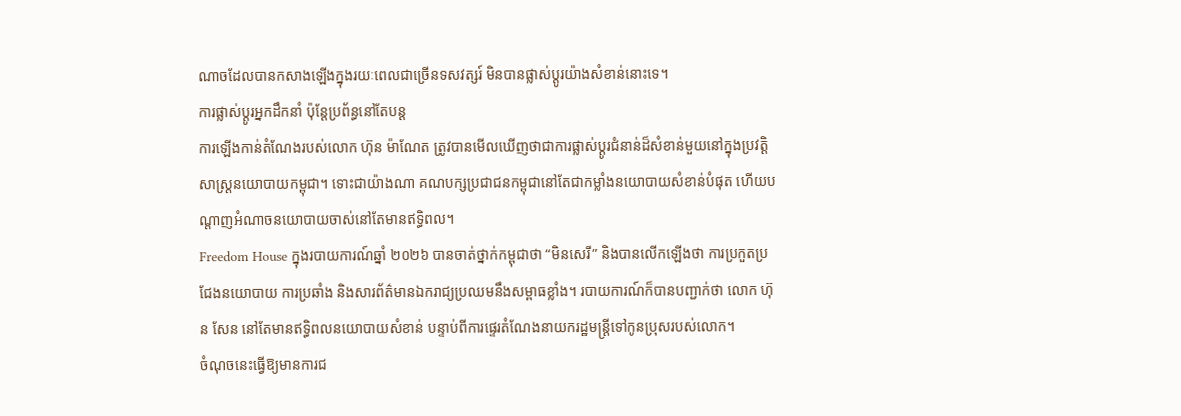ណាចដែលបានកសាងឡើងក្នុងរយៈពេលជាច្រើនទសវត្សរ៍ មិនបានផ្លាស់ប្តូរយ៉ាងសំខាន់នោះទេ។
ការផ្លាស់ប្តូរអ្នកដឹកនាំ ប៉ុន្តែប្រព័ន្ធនៅតែបន្ត
ការឡើងកាន់តំណែងរបស់លោក ហ៊ុន ម៉ាណែត ត្រូវបានមើលឃើញថាជាការផ្លាស់ប្តូរជំនាន់ដ៏សំខាន់មួយនៅក្នុងប្រវត្តិសាស្ត្រនយោបាយកម្ពុជា។ ទោះជាយ៉ាងណា គណបក្សប្រជាជនកម្ពុជានៅតែជាកម្លាំងនយោបាយសំខាន់បំផុត ហើយបណ្តាញអំណាចនយោបាយចាស់នៅតែមានឥទ្ធិពល។
Freedom House ក្នុងរបាយការណ៍ឆ្នាំ ២០២៦ បានចាត់ថ្នាក់កម្ពុជាថា “មិនសេរី” និងបានលើកឡើងថា ការប្រកួតប្រជែងនយោបាយ ការប្រឆាំង និងសារព័ត៌មានឯករាជ្យប្រឈមនឹងសម្ពាធខ្លាំង។ របាយការណ៍ក៏បានបញ្ជាក់ថា លោក ហ៊ុន សែន នៅតែមានឥទ្ធិពលនយោបាយសំខាន់ បន្ទាប់ពីការផ្ទេរតំណែងនាយករដ្ឋមន្ត្រីទៅកូនប្រុសរបស់លោក។
ចំណុចនេះធ្វើឱ្យមានការជ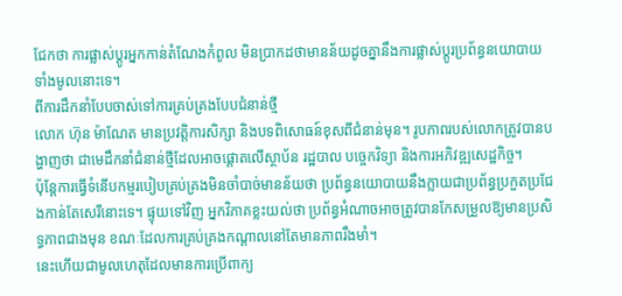ជែកថា ការផ្លាស់ប្តូរអ្នកកាន់តំណែងកំពូល មិនប្រាកដថាមានន័យដូចគ្នានឹងការផ្លាស់ប្តូរប្រព័ន្ធនយោបាយទាំងមូលនោះទេ។
ពីការដឹកនាំបែបចាស់ទៅការគ្រប់គ្រងបែបជំនាន់ថ្មី
លោក ហ៊ុន ម៉ាណែត មានប្រវត្តិការសិក្សា និងបទពិសោធន៍ខុសពីជំនាន់មុន។ រូបភាពរបស់លោកត្រូវបានបង្ហាញថា ជាមេដឹកនាំជំនាន់ថ្មីដែលអាចផ្តោតលើស្ថាប័ន រដ្ឋបាល បច្ចេកវិទ្យា និងការអភិវឌ្ឍសេដ្ឋកិច្ច។
ប៉ុន្តែការធ្វើទំនើបកម្មរបៀបគ្រប់គ្រងមិនចាំបាច់មានន័យថា ប្រព័ន្ធនយោបាយនឹងក្លាយជាប្រព័ន្ធប្រកួតប្រជែងកាន់តែសេរីនោះទេ។ ផ្ទុយទៅវិញ អ្នកវិភាគខ្លះយល់ថា ប្រព័ន្ធអំណាចអាចត្រូវបានកែសម្រួលឱ្យមានប្រសិទ្ធភាពជាងមុន ខណៈដែលការគ្រប់គ្រងកណ្តាលនៅតែមានភាពរឹងមាំ។
នេះហើយជាមូលហេតុដែលមានការប្រើពាក្យ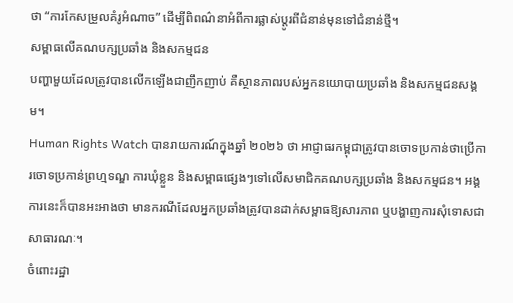ថា “ការកែសម្រួលគំរូអំណាច” ដើម្បីពិពណ៌នាអំពីការផ្លាស់ប្តូរពីជំនាន់មុនទៅជំនាន់ថ្មី។
សម្ពាធលើគណបក្សប្រឆាំង និងសកម្មជន
បញ្ហាមួយដែលត្រូវបានលើកឡើងជាញឹកញាប់ គឺស្ថានភាពរបស់អ្នកនយោបាយប្រឆាំង និងសកម្មជនសង្គម។
Human Rights Watch បានរាយការណ៍ក្នុងឆ្នាំ ២០២៦ ថា អាជ្ញាធរកម្ពុជាត្រូវបានចោទប្រកាន់ថាប្រើការចោទប្រកាន់ព្រហ្មទណ្ឌ ការឃុំខ្លួន និងសម្ពាធផ្សេងៗទៅលើសមាជិកគណបក្សប្រឆាំង និងសកម្មជន។ អង្គការនេះក៏បានអះអាងថា មានករណីដែលអ្នកប្រឆាំងត្រូវបានដាក់សម្ពាធឱ្យសារភាព ឬបង្ហាញការសុំទោសជាសាធារណៈ។
ចំពោះរដ្ឋា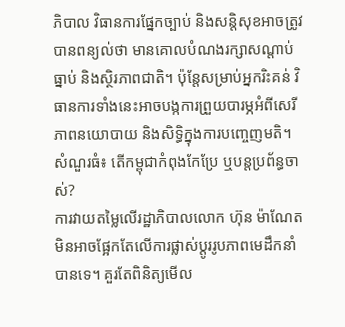ភិបាល វិធានការផ្នែកច្បាប់ និងសន្តិសុខអាចត្រូវបានពន្យល់ថា មានគោលបំណងរក្សាសណ្តាប់ធ្នាប់ និងស្ថិរភាពជាតិ។ ប៉ុន្តែសម្រាប់អ្នករិះគន់ វិធានការទាំងនេះអាចបង្កការព្រួយបារម្ភអំពីសេរីភាពនយោបាយ និងសិទ្ធិក្នុងការបញ្ចេញមតិ។
សំណួរធំ៖ តើកម្ពុជាកំពុងកែប្រែ ឬបន្តប្រព័ន្ធចាស់?
ការវាយតម្លៃលើរដ្ឋាភិបាលលោក ហ៊ុន ម៉ាណែត មិនអាចផ្អែកតែលើការផ្លាស់ប្តូររូបភាពមេដឹកនាំបានទេ។ គួរតែពិនិត្យមើល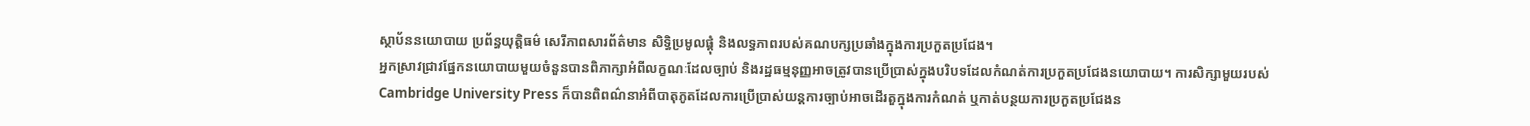ស្ថាប័ននយោបាយ ប្រព័ន្ធយុត្តិធម៌ សេរីភាពសារព័ត៌មាន សិទ្ធិប្រមូលផ្តុំ និងលទ្ធភាពរបស់គណបក្សប្រឆាំងក្នុងការប្រកួតប្រជែង។
អ្នកស្រាវជ្រាវផ្នែកនយោបាយមួយចំនួនបានពិភាក្សាអំពីលក្ខណៈដែលច្បាប់ និងរដ្ឋធម្មនុញ្ញអាចត្រូវបានប្រើប្រាស់ក្នុងបរិបទដែលកំណត់ការប្រកួតប្រជែងនយោបាយ។ ការសិក្សាមួយរបស់ Cambridge University Press ក៏បានពិពណ៌នាអំពីបាតុភូតដែលការប្រើប្រាស់យន្តការច្បាប់អាចដើរតួក្នុងការកំណត់ ឬកាត់បន្ថយការប្រកួតប្រជែងន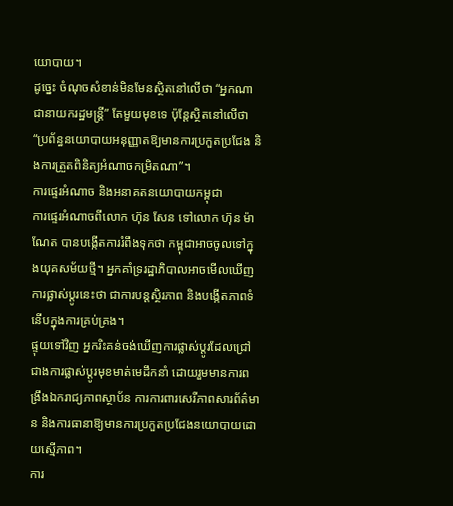យោបាយ។
ដូច្នេះ ចំណុចសំខាន់មិនមែនស្ថិតនៅលើថា “អ្នកណាជានាយករដ្ឋមន្ត្រី” តែមួយមុខទេ ប៉ុន្តែស្ថិតនៅលើថា “ប្រព័ន្ធនយោបាយអនុញ្ញាតឱ្យមានការប្រកួតប្រជែង និងការត្រួតពិនិត្យអំណាចកម្រិតណា”។
ការផ្ទេរអំណាច និងអនាគតនយោបាយកម្ពុជា
ការផ្ទេរអំណាចពីលោក ហ៊ុន សែន ទៅលោក ហ៊ុន ម៉ាណែត បានបង្កើតការរំពឹងទុកថា កម្ពុជាអាចចូលទៅក្នុងយុគសម័យថ្មី។ អ្នកគាំទ្ររដ្ឋាភិបាលអាចមើលឃើញការផ្លាស់ប្តូរនេះថា ជាការបន្តស្ថិរភាព និងបង្កើតភាពទំនើបក្នុងការគ្រប់គ្រង។
ផ្ទុយទៅវិញ អ្នករិះគន់ចង់ឃើញការផ្លាស់ប្តូរដែលជ្រៅជាងការផ្លាស់ប្តូរមុខមាត់មេដឹកនាំ ដោយរួមមានការពង្រឹងឯករាជ្យភាពស្ថាប័ន ការការពារសេរីភាពសារព័ត៌មាន និងការធានាឱ្យមានការប្រកួតប្រជែងនយោបាយដោយស្មើភាព។
ការ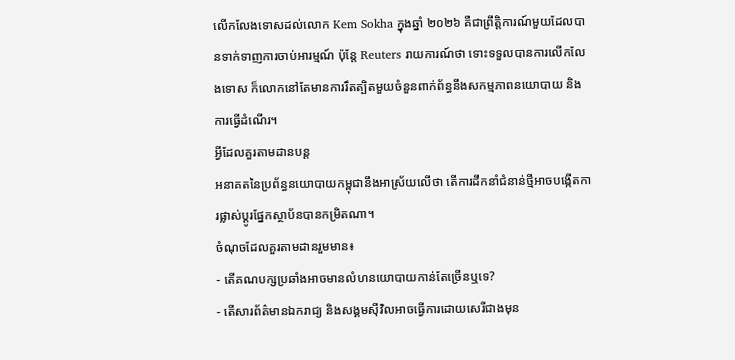លើកលែងទោសដល់លោក Kem Sokha ក្នុងឆ្នាំ ២០២៦ គឺជាព្រឹត្តិការណ៍មួយដែលបានទាក់ទាញការចាប់អារម្មណ៍ ប៉ុន្តែ Reuters រាយការណ៍ថា ទោះទទួលបានការលើកលែងទោស ក៏លោកនៅតែមានការរឹតត្បិតមួយចំនួនពាក់ព័ន្ធនឹងសកម្មភាពនយោបាយ និងការធ្វើដំណើរ។
អ្វីដែលគួរតាមដានបន្ត
អនាគតនៃប្រព័ន្ធនយោបាយកម្ពុជានឹងអាស្រ័យលើថា តើការដឹកនាំជំនាន់ថ្មីអាចបង្កើតការផ្លាស់ប្តូរផ្នែកស្ថាប័នបានកម្រិតណា។
ចំណុចដែលគួរតាមដានរួមមាន៖
- តើគណបក្សប្រឆាំងអាចមានលំហនយោបាយកាន់តែច្រើនឬទេ?
- តើសារព័ត៌មានឯករាជ្យ និងសង្គមស៊ីវិលអាចធ្វើការដោយសេរីជាងមុន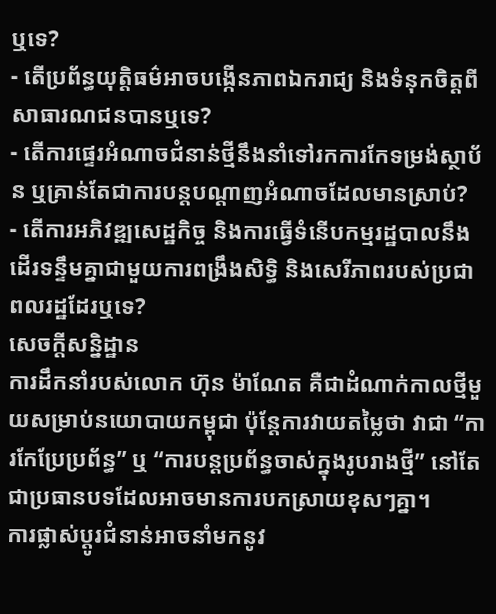ឬទេ?
- តើប្រព័ន្ធយុត្តិធម៌អាចបង្កើនភាពឯករាជ្យ និងទំនុកចិត្តពីសាធារណជនបានឬទេ?
- តើការផ្ទេរអំណាចជំនាន់ថ្មីនឹងនាំទៅរកការកែទម្រង់ស្ថាប័ន ឬគ្រាន់តែជាការបន្តបណ្តាញអំណាចដែលមានស្រាប់?
- តើការអភិវឌ្ឍសេដ្ឋកិច្ច និងការធ្វើទំនើបកម្មរដ្ឋបាលនឹងដើរទន្ទឹមគ្នាជាមួយការពង្រឹងសិទ្ធិ និងសេរីភាពរបស់ប្រជាពលរដ្ឋដែរឬទេ?
សេចក្តីសន្និដ្ឋាន
ការដឹកនាំរបស់លោក ហ៊ុន ម៉ាណែត គឺជាដំណាក់កាលថ្មីមួយសម្រាប់នយោបាយកម្ពុជា ប៉ុន្តែការវាយតម្លៃថា វាជា “ការកែប្រែប្រព័ន្ធ” ឬ “ការបន្តប្រព័ន្ធចាស់ក្នុងរូបរាងថ្មី” នៅតែជាប្រធានបទដែលអាចមានការបកស្រាយខុសៗគ្នា។
ការផ្លាស់ប្តូរជំនាន់អាចនាំមកនូវ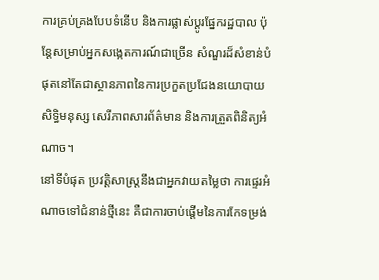ការគ្រប់គ្រងបែបទំនើប និងការផ្លាស់ប្តូរផ្នែករដ្ឋបាល ប៉ុន្តែសម្រាប់អ្នកសង្កេតការណ៍ជាច្រើន សំណួរដ៏សំខាន់បំផុតនៅតែជាស្ថានភាពនៃការប្រកួតប្រជែងនយោបាយ សិទ្ធិមនុស្ស សេរីភាពសារព័ត៌មាន និងការត្រួតពិនិត្យអំណាច។
នៅទីបំផុត ប្រវត្តិសាស្ត្រនឹងជាអ្នកវាយតម្លៃថា ការផ្ទេរអំណាចទៅជំនាន់ថ្មីនេះ គឺជាការចាប់ផ្តើមនៃការកែទម្រង់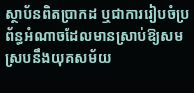ស្ថាប័នពិតប្រាកដ ឬជាការរៀបចំប្រព័ន្ធអំណាចដែលមានស្រាប់ឱ្យសមស្របនឹងយុគសម័យ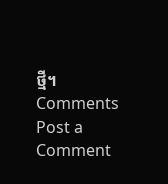ថ្មី។
Comments
Post a Comment